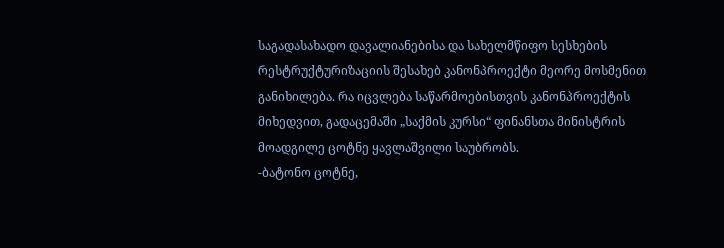საგადასახადო დავალიანებისა და სახელმწიფო სესხების რესტრუქტურიზაციის შესახებ კანონპროექტი მეორე მოსმენით განიხილება. რა იცვლება საწარმოებისთვის კანონპროექტის მიხედვით, გადაცემაში „საქმის კურსი“ ფინანსთა მინისტრის მოადგილე ცოტნე ყავლაშვილი საუბრობს.
-ბატონო ცოტნე,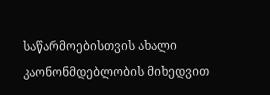საწარმოებისთვის ახალი კაონონმდებლობის მიხედვით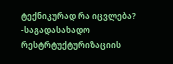ტექნიკურად რა იცვლება?
-საგადასახადო რესტრტუქტურიზაციის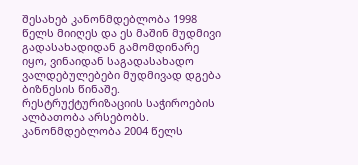შესახებ კანონმდებლობა 1998 წელს მიიღეს და ეს მაშინ მუდმივი გადასახადიდან გამომდინარე იყო, ვინაიდან საგადასახადო ვალდებულებები მუდმივად დგება ბიზნესის წინაშე. რესტრუქტურიზაციის საჭიროების ალბათობა არსებობს. კანონმდებლობა 2004 წელს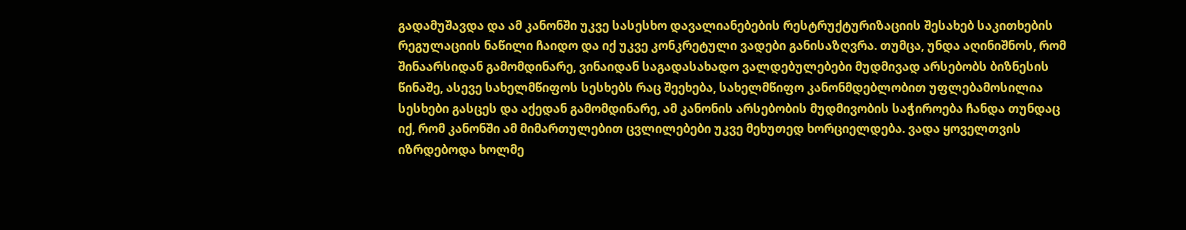გადამუშავდა და ამ კანონში უკვე სასესხო დავალიანებების რესტრუქტურიზაციის შესახებ საკითხების რეგულაციის ნაწილი ჩაიდო და იქ უკვე კონკრეტული ვადები განისაზღვრა. თუმცა, უნდა აღინიშნოს, რომ შინაარსიდან გამომდინარე, ვინაიდან საგადასახადო ვალდებულებები მუდმივად არსებობს ბიზნესის წინაშე, ასევე სახელმწიფოს სესხებს რაც შეეხება, სახელმწიფო კანონმდებლობით უფლებამოსილია სესხები გასცეს და აქედან გამომდინარე, ამ კანონის არსებობის მუდმივობის საჭიროება ჩანდა თუნდაც იქ, რომ კანონში ამ მიმართულებით ცვლილებები უკვე მეხუთედ ხორციელდება. ვადა ყოველთვის იზრდებოდა ხოლმე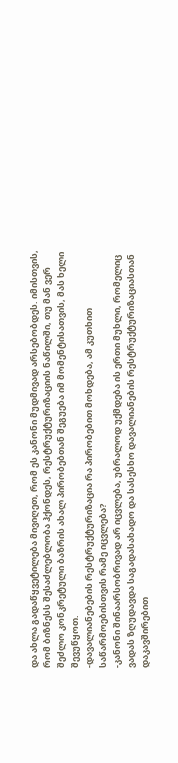და ახლა გადაწყვეტილება მივიღეთ, რომ ეს კანონი მუდმივად არსებობდეს. იმისთვის, რომ ბიზნესს შესაძლებლობა ჰქონდეს, რესტრუქტურიზაციის ნაწილში, თუ მან ვერ შეძლო კონკრეტული ბაზრის ახალ პირობებთან შეგუება იმ მომენტისათვის, მას ხელი შევუწყოთ.
-დავალიანებების რესტრუქტურიზაცია რა პირობებით მოხდება, ამ კუთხით საწარმოებისთვის რამე იცვლება?
-კანონი შინაარსობრივად არ იცვლება, უბრალოდ უქმდება ის ერთი მუხლი, რომელიც ვადას ზღუდავდა საგადასახადო და სასესხო დავალიანების რესტრუქტურიზაციასთან დაკავშირებით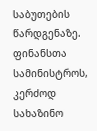საბუთების წარდგენაზე. ფინანსთა სამინისტროს, კერძოდ სახაზინო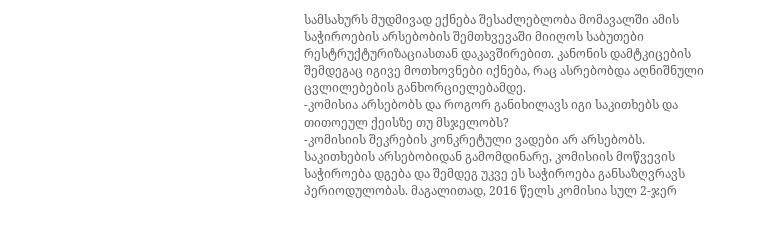სამსახურს მუდმივად ექნება შესაძლებლობა მომავალში ამის საჭიროების არსებობის შემთხვევაში მიიღოს საბუთები რესტრუქტურიზაციასთან დაკავშირებით. კანონის დამტკიცების შემდეგაც იგივე მოთხოვნები იქნება, რაც ასრებობდა აღნიშნული ცვლილებების განხორციელებამდე.
-კომისია არსებობს და როგორ განიხილავს იგი საკითხებს და თითოეულ ქეისზე თუ მსჯელობს?
-კომისიის შეკრების კონკრეტული ვადები არ არსებობს. საკითხების არსებობიდან გამომდინარე, კომისიის მოწვევის საჭიროება დგება და შემდეგ უკვე ეს საჭიროება განსაზღვრავს პერიოდულობას. მაგალითად, 2016 წელს კომისია სულ 2-ჯერ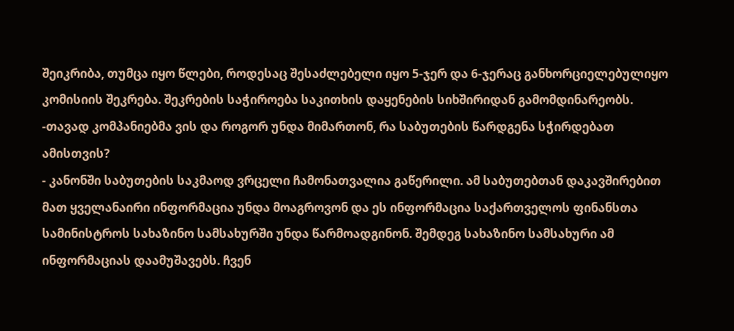შეიკრიბა, თუმცა იყო წლები, როდესაც შესაძლებელი იყო 5-ჯერ და 6-ჯერაც განხორციელებულიყო კომისიის შეკრება. შეკრების საჭიროება საკითხის დაყენების სიხშირიდან გამომდინარეობს.
-თავად კომპანიებმა ვის და როგორ უნდა მიმართონ, რა საბუთების წარდგენა სჭირდებათ ამისთვის?
- კანონში საბუთების საკმაოდ ვრცელი ჩამონათვალია გაწერილი. ამ საბუთებთან დაკავშირებით მათ ყველანაირი ინფორმაცია უნდა მოაგროვონ და ეს ინფორმაცია საქართველოს ფინანსთა სამინისტროს სახაზინო სამსახურში უნდა წარმოადგინონ. შემდეგ სახაზინო სამსახური ამ ინფორმაციას დაამუშავებს. ჩვენ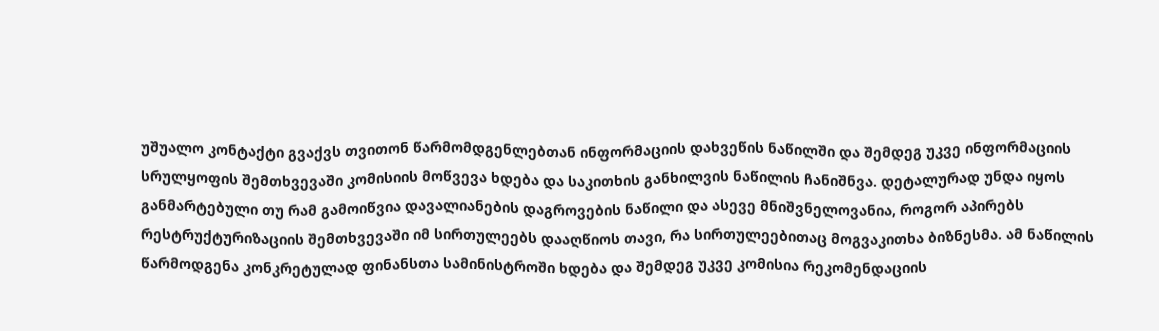უშუალო კონტაქტი გვაქვს თვითონ წარმომდგენლებთან ინფორმაციის დახვეწის ნაწილში და შემდეგ უკვე ინფორმაციის სრულყოფის შემთხვევაში კომისიის მოწვევა ხდება და საკითხის განხილვის ნაწილის ჩანიშნვა. დეტალურად უნდა იყოს განმარტებული თუ რამ გამოიწვია დავალიანების დაგროვების ნაწილი და ასევე მნიშვნელოვანია, როგორ აპირებს რესტრუქტურიზაციის შემთხვევაში იმ სირთულეებს დააღწიოს თავი, რა სირთულეებითაც მოგვაკითხა ბიზნესმა. ამ ნაწილის წარმოდგენა კონკრეტულად ფინანსთა სამინისტროში ხდება და შემდეგ უკვე კომისია რეკომენდაციის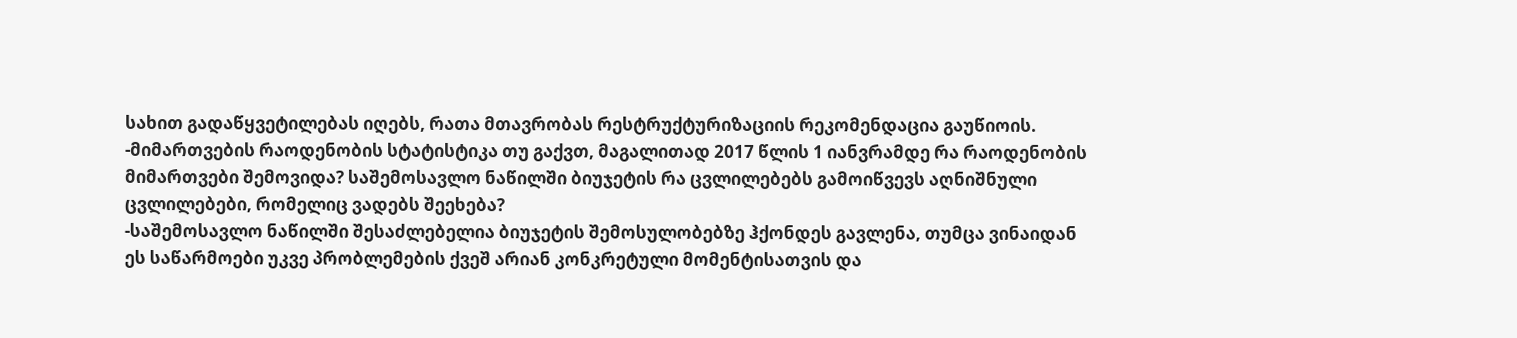სახით გადაწყვეტილებას იღებს, რათა მთავრობას რესტრუქტურიზაციის რეკომენდაცია გაუწიოის.
-მიმართვების რაოდენობის სტატისტიკა თუ გაქვთ, მაგალითად 2017 წლის 1 იანვრამდე რა რაოდენობის მიმართვები შემოვიდა? საშემოსავლო ნაწილში ბიუჯეტის რა ცვლილებებს გამოიწვევს აღნიშნული ცვლილებები, რომელიც ვადებს შეეხება?
-საშემოსავლო ნაწილში შესაძლებელია ბიუჯეტის შემოსულობებზე ჰქონდეს გავლენა, თუმცა ვინაიდან ეს საწარმოები უკვე პრობლემების ქვეშ არიან კონკრეტული მომენტისათვის და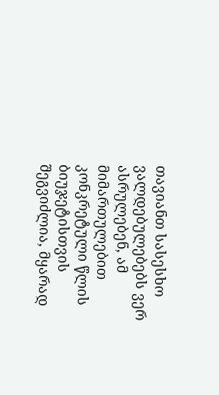თავიანთ სასესხო ვალდებულებებს ვერ ასრულებენ, ამ მიმართულებით კონკრეტული წლის ბიუჯეტისთვის შეგვიძლია, მყარად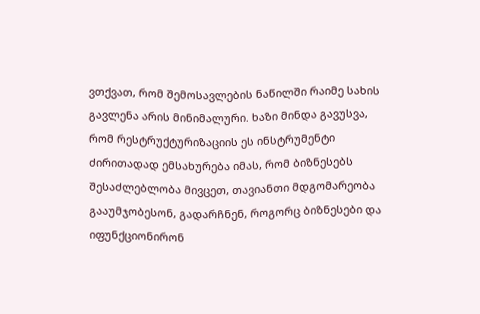ვთქვათ, რომ შემოსავლების ნაწილში რაიმე სახის გავლენა არის მინიმალური. ხაზი მინდა გავუსვა, რომ რესტრუქტურიზაციის ეს ინსტრუმენტი ძირითადად ემსახურება იმას, რომ ბიზნესებს შესაძლებლობა მივცეთ, თავიანთი მდგომარეობა გააუმჯობესონ, გადარჩნენ, როგორც ბიზნესები და იფუნქციონირონ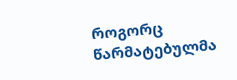როგორც წარმატებულმა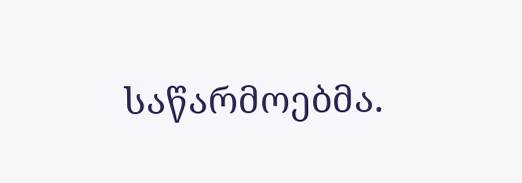საწარმოებმა.